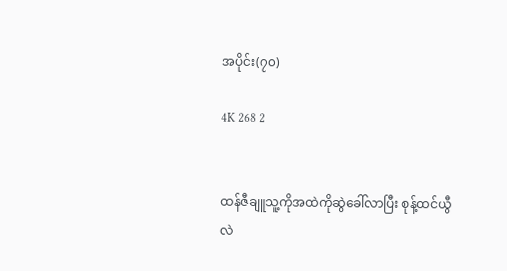အပိုင်း(၇၀)

4K 268 2


ထန်ဇီချူသူ့ကိုအထဲကိုဆွဲခေါ်လာပြီး စုန့်ထင်ယွီလဲ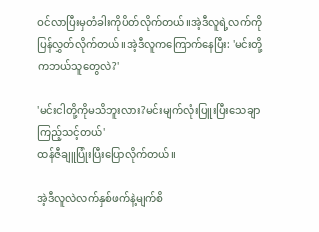ဝင်လာပြီးမှတံခါးကိုပိတ်လိုက်တယ်။အဲ့ဒီလူရဲ့လက်ကိုပြန်လွှတ်လိုက်တယ်။အဲ့ဒီလူကကြောက်နေပြီး: 'မင်းတို့ကဘယ်သူတွေလဲ?'

'မင်းငါတို့ကိုမသိဘူးလား?မင်းမျက်လုံးပြူးပြီးသေချာကြည့်သင့်တယ်'
ထန်ဇီချူပြုံးပြီးပြောလိုက်တယ်။

အဲ့ဒီလူလဲလက်နှစ်ဖက်နဲ့မျက်စိ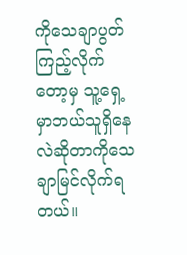ကိုသေချာပွတ်ကြည့်လိုက်တော့မှ သူ့ရှေ့မှာဘယ်သူရှိနေလဲဆိုတာကိုသေချာမြင်လိုက်ရတယ်။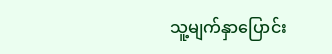သူ့မျက်နှာပြောင်း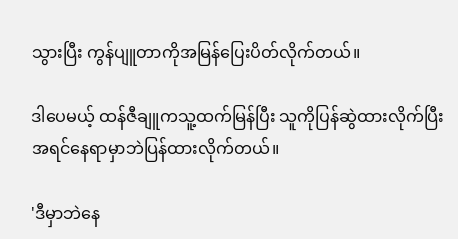သွားပြီး ကွန်ပျူတာကိုအမြန်ပြေးပိတ်လိုက်တယ်။

ဒါပေမယ့် ထန်ဇီချူကသူ့ထက်မြန်ပြီး သူကိုပြန်ဆွဲထားလိုက်ပြီး အရင်နေရာမှာဘဲပြန်ထားလိုက်တယ်။

'ဒီမှာဘဲနေ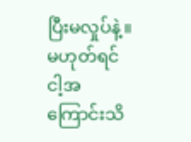ပြီးမလှုပ်နဲ့။မဟုတ်ရင်ငါ့အကြောင်းသိ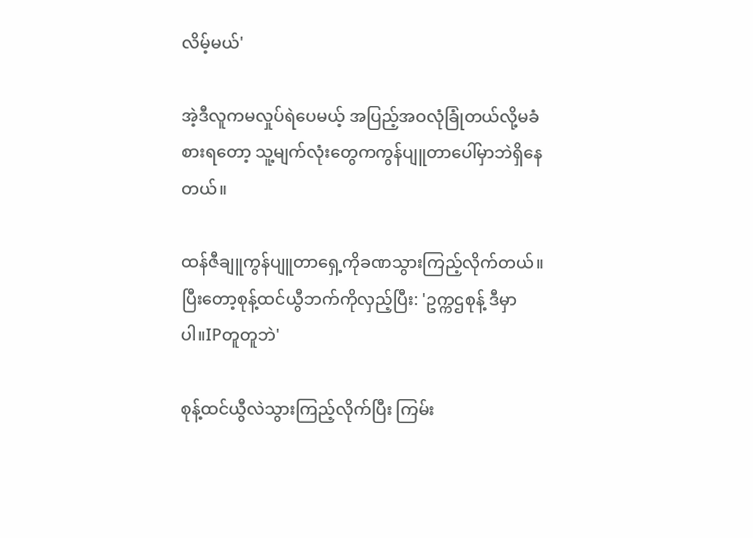လိမ့်မယ်'

အဲ့ဒီလူကမလှုပ်ရဲပေမယ့် အပြည့်အဝလုံခြုံတယ်လို့မခံစားရတော့ သူ့မျက်လုံးတွေကကွန်ပျူတာပေါ်မှာဘဲရှိနေတယ်။

ထန်ဇီချူကွန်ပျူတာရှေ့ကိုခဏသွားကြည့်လိုက်တယ်။ပြီး‌တော့စုန့်ထင်ယွီဘက်ကိုလှည့်ပြီး: 'ဥက္ကဌစုန့် ဒီမှာပါ။IPတူတူဘဲ'

စုန့်ထင်ယွီလဲသွားကြည့်လိုက်ပြီး ကြမ်း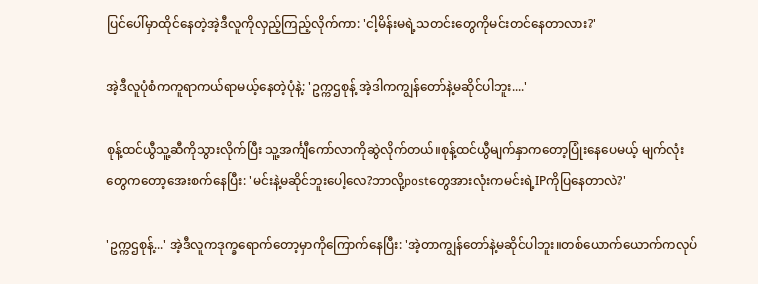ပြင်ပေါ်မှာထိုင်နေတဲ့အဲ့ဒီလူကိုလှည့်ကြည့်လိုက်ကာ: 'ငါ့မိန်းမရဲ့သတင်းတွေကိုမင်းတင်နေတာလား?'

အဲ့ဒီလူပုံစံကကူရာကယ်ရာမယ့်နေတဲ့ပုံနဲ့: 'ဥက္ကဌစုန့် အဲ့ဒါကကျွန်တော်နဲ့မဆိုင်ပါဘူး....'

စုန့်ထင်ယွီသူ့ဆီကိုသွားလိုက်ပြီး သူ့အင်္ကျီ‌ကော်လာကိုဆွဲလိုက်တယ်။စုန့်ထင်ယွီမျက်နှာကတော့ပြုံးနေပေမယ့် မျက်လုံးတွေကတော့အေးစက်နေပြီး: 'မင်းနဲ့မဆိုင်ဘူးပေါ့လေ?ဘာလို့postတွေအားလုံးကမင်းရဲ့IPကိုပြနေတာလဲ?'

'ဥက္ကဌစုန့်...' အဲ့ဒီလူကဒုက္ခရောက်တော့မှာကိုကြောက်နေပြီး: 'အဲ့တာကျွန်တော်နဲ့မဆိုင်ပါဘူး။တစ်ယောက်ယောက်ကလုပ်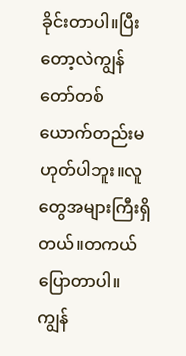ခိုင်းတာပါ။ပြီးတော့လဲကျွန်တော်တစ်ယောက်တည်းမဟုတ်ပါဘူး။လူတွေအများကြီးရှိတယ်။တကယ်ပြောတာပါ။ကျွန်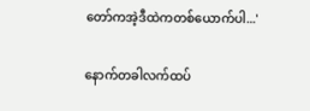တော်ကအဲ့ဒီထဲကတစ်ယောက်ပါ...'

နောက်တခါလက်ထပ်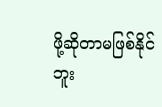ဖို့ဆိုတာမဖြစ်နိုင်ဘူး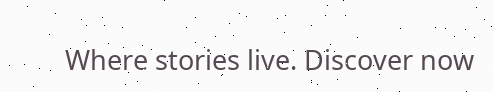Where stories live. Discover now